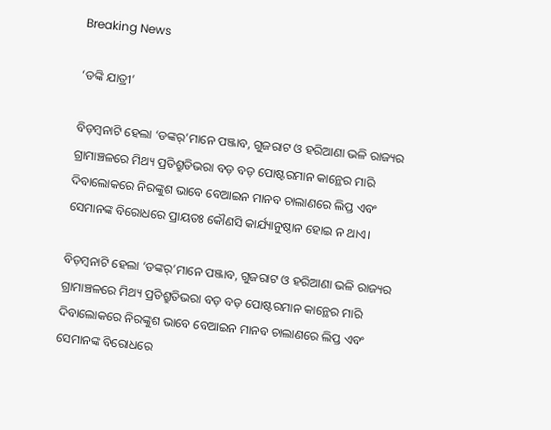Breaking News

‘ଡଙ୍କି ଯାତ୍ରୀ’

ବିଡ଼ମ୍ବନାଟି ହେଲା ‘ଡଙ୍କର୍‌’ମାନେ ପଞ୍ଜାବ, ଗୁଜରାଟ ଓ ହରିଆଣା ଭଳି ରାଜ୍ୟର ଗ୍ରାମାଞ୍ଚଳରେ ମିଥ୍ୟ ପ୍ରତିଶ୍ରୁତିଭରା ବଡ଼ ବଡ଼ ପୋଷ୍ଟରମାନ କାନ୍ଥ‌େର ମାରି ଦିବାଲୋକରେ ନିରଙ୍କୁଶ ଭାବେ ବେଆଇନ ମାନବ ଚାଲାଣରେ ଲିପ୍ତ ଏବଂ ସେମାନଙ୍କ ବିରୋଧରେ ପ୍ରାୟତଃ କୌଣସି କାର୍ଯ୍ୟାନୁଷ୍ଠାନ ହୋଇ ନ ଥାଏ।

ବିଡ଼ମ୍ବନାଟି ହେଲା ‘ଡଙ୍କର୍‌’ମାନେ ପଞ୍ଜାବ, ଗୁଜରାଟ ଓ ହରିଆଣା ଭଳି ରାଜ୍ୟର ଗ୍ରାମାଞ୍ଚଳରେ ମିଥ୍ୟ ପ୍ରତିଶ୍ରୁତିଭରା ବଡ଼ ବଡ଼ ପୋଷ୍ଟରମାନ କାନ୍ଥ‌େର ମାରି ଦିବାଲୋକରେ ନିରଙ୍କୁଶ ଭାବେ ବେଆଇନ ମାନବ ଚାଲାଣରେ ଲିପ୍ତ ଏବଂ ସେମାନଙ୍କ ବିରୋଧରେ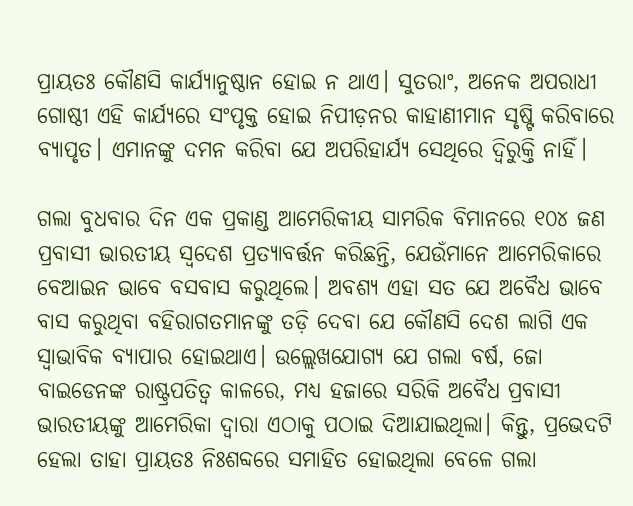ପ୍ରାୟତଃ କୌଣସି କାର୍ଯ୍ୟାନୁଷ୍ଠାନ ହୋଇ ନ ଥାଏ। ସୁତରାଂ, ଅନେକ ଅପରାଧୀ ଗୋଷ୍ଠୀ ଏହି କାର୍ଯ୍ୟରେ ସଂପୃକ୍ତ ହୋଇ ନିପୀଡ଼ନର କାହାଣୀମାନ ସୃଷ୍ଟି କରିବାରେ ବ୍ୟାପୃତ। ଏମାନଙ୍କୁ ଦମନ କରିବା ଯେ ଅପରିହାର୍ଯ୍ୟ ସେଥିରେ ଦ୍ବିରୁକ୍ତି ନାହିଁ।

ଗଲା ବୁଧବାର ଦିନ ଏକ ପ୍ରକାଣ୍ଡ ଆମେରିକୀୟ ସାମରିକ ବିମାନରେ ୧୦୪ ଜଣ ପ୍ରବାସୀ ଭାରତୀୟ ସ୍ବଦେଶ ପ୍ରତ୍ୟାବର୍ତ୍ତନ କରିଛନ୍ତି, ଯେଉଁମାନେ ଆମେରିକାରେ ବେଆଇନ ଭାବେ ବସବାସ କରୁଥିଲେ। ଅବଶ୍ୟ ଏହା ସତ ଯେ ଅବୈଧ ଭାବେ ବାସ କରୁଥିବା ବହିରାଗତମାନଙ୍କୁ ତଡ଼ି ଦେବା ଯେ କୌଣସି ଦେଶ ଲାଗି ଏକ ସ୍ବାଭାବିକ ବ୍ୟାପାର ହୋଇଥାଏ। ଉଲ୍ଲେଖଯୋଗ୍ୟ ଯେ ଗଲା ବର୍ଷ, ଜୋ ବାଇଡେନଙ୍କ ରାଷ୍ଟ୍ରପତିତ୍ବ କାଳରେ, ମଧ୍ୟ ହଜାରେ ସରିକି ଅବୈଧ ପ୍ରବାସୀ ଭାରତୀୟଙ୍କୁ ଆମେରିକା ଦ୍ବାରା ଏଠାକୁ ପଠାଇ ଦିଆଯାଇଥିଲା। କିନ୍ତୁ, ପ୍ରଭେଦଟି ହେଲା ତାହା ପ୍ରାୟତଃ ନିଃଶବ୍ଦରେ ସମାହିତ ହୋଇଥିଲା ବେଳେ ଗଲା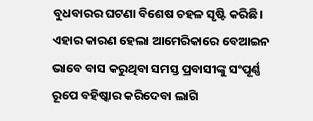ବୁଧବାରର ଘଟଣା ବିଶେଷ ଚହଳ ସୃଷ୍ଟି କରିଛି। ଏହାର କାରଣ ହେଲା ଆମେରିକାରେ ବେଆଇନ ଭାବେ ବାସ କରୁଥିବା ସମସ୍ତ ପ୍ରବାସୀଙ୍କୁ ସଂପୂର୍ଣ୍ଣ ରୂପେ ବହିଷ୍କାର କରିଦେବା ଲାଗି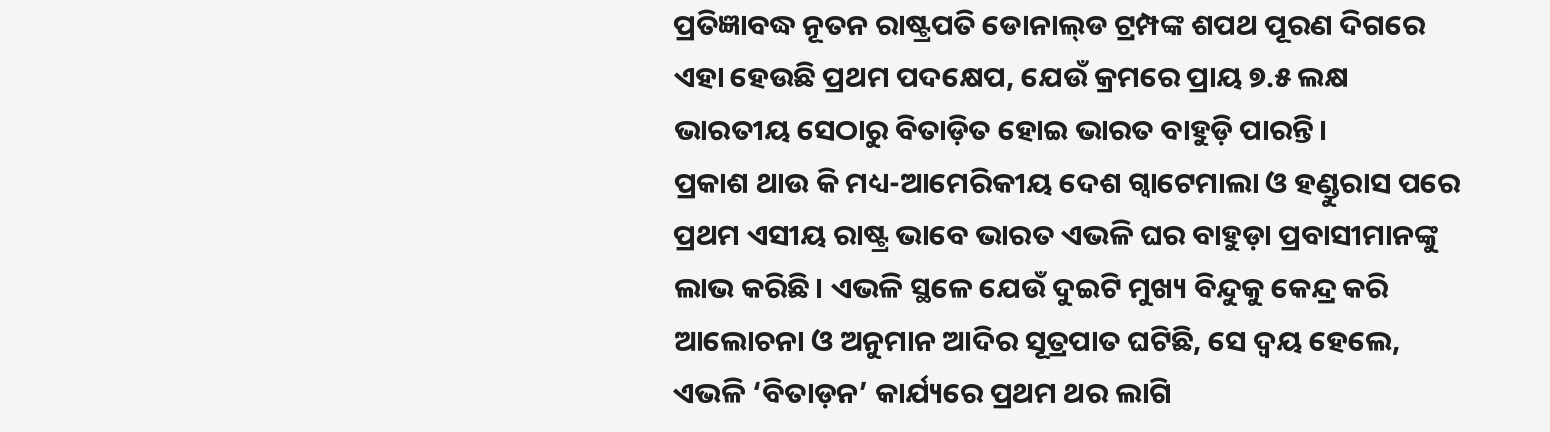ପ୍ରତିଜ୍ଞାବଦ୍ଧ ନୂତନ ରାଷ୍ଟ୍ରପତି ଡୋନାଲ୍‌ଡ ଟ୍ରମ୍ପଙ୍କ ଶପଥ ପୂରଣ ଦିଗରେ ଏହା ହେଉଛି ପ୍ରଥମ ପଦକ୍ଷେପ, ଯେଉଁ କ୍ରମରେ ପ୍ରାୟ ୭.୫ ଲକ୍ଷ ଭାରତୀୟ ସେଠାରୁ ବିତାଡ଼ିତ ହୋଇ ଭାରତ ବାହୁଡ଼ି ପାରନ୍ତି।
ପ୍ରକାଶ ଥାଉ କି ମଧ୍ୟ-ଆମେରିକୀୟ ଦେଶ ଗ୍ବାଟେମାଲା ଓ ହଣ୍ଡୁରାସ ପରେ ପ୍ରଥମ ଏସୀୟ ରାଷ୍ଟ୍ର ଭାବେ ଭାରତ ଏଭଳି ଘର ବାହୁଡ଼ା ପ୍ରବାସୀମାନଙ୍କୁ ଲାଭ କରିଛି। ଏଭଳି ସ୍ଥଳେ ଯେଉଁ ଦୁଇଟି ମୁଖ୍ୟ ବିନ୍ଦୁକୁ କେନ୍ଦ୍ର କରି ଆଲୋଚନା ଓ ଅନୁମାନ ଆଦିର ସୂତ୍ରପାତ ଘଟିଛି, ସେ ଦ୍ବୟ ହେଲେ, ଏଭଳି ‘ବିତାଡ଼ନ’ କାର୍ଯ୍ୟରେ ପ୍ରଥମ ଥର ଲାଗି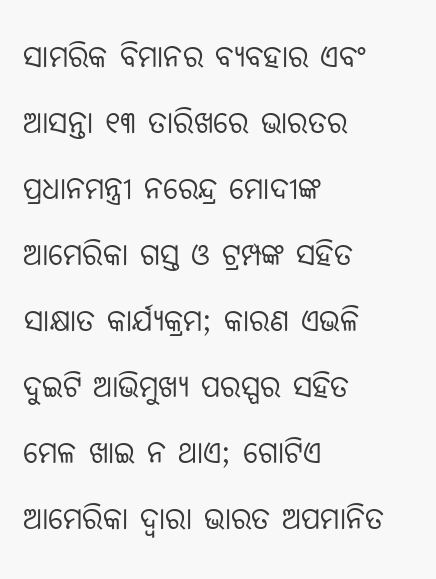ସାମରିକ ବିମାନର ବ୍ୟବହାର ଏବଂ ଆସନ୍ତା ୧୩ ତାରିଖରେ ଭାରତର ପ୍ରଧାନମନ୍ତ୍ରୀ ନରେନ୍ଦ୍ର ମୋଦୀଙ୍କ ଆ‌ମେରିକା ଗସ୍ତ ଓ ଟ୍ରମ୍ପଙ୍କ ସହିତ ସାକ୍ଷା‌ତ କାର୍ଯ୍ୟକ୍ରମ; କାରଣ ଏଭଳି ଦୁଇଟି ଆଭିମୁଖ୍ୟ ପରସ୍ପର ସହିତ ମେଳ ଖାଇ ନ ଥାଏ; ଗୋଟିଏ ଆମେରିକା ଦ୍ବାରା ଭାରତ ଅପମାନିତ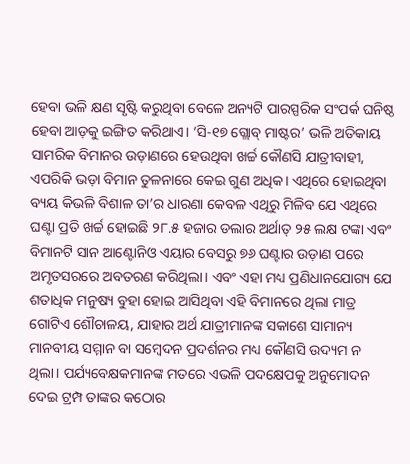ହେବା ଭଳି କ୍ଷଣ ସୃଷ୍ଟି କରୁଥିବା ବେଳେ ଅନ୍ୟଟି ପାରସ୍ପରିକ ସଂପର୍କ ଘନିଷ୍ଠ ହେବା ଆଡ଼କୁ ଇଙ୍ଗିତ କରିଥାଏ। ‘ସି-୧୭ ଗ୍ଲୋବ୍‌ ମାଷ୍ଟର’ ଭଳି ଅତିକାୟ ସାମରିକ ବିମାନର ଉଡ଼ାଣରେ ହେଉଥିବା ଖର୍ଚ୍ଚ କୌଣସି ଯାତ୍ରୀବାହୀ, ଏପରିକି ଭଡ଼ା ବିମାନ ତୁଳନାରେ କେଇ ଗୁଣ ଅଧିକ। ଏଥିରେ ହୋଇଥିବା ବ୍ୟୟ କିଭଳି ବିଶାଳ ତା’ର ଧାରଣା କେବଳ ଏଥିରୁ ମିଳିବ ଯେ ଏଥିରେ ଘଣ୍ଟା ପ୍ରତି ଖର୍ଚ୍ଚ ହୋଇଛି ୨୮.୫ ହଜାର ଡଲାର ଅର୍ଥାତ୍‌ ୨୫ ଲକ୍ଷ ଟଙ୍କା ଏବଂ ବିମାନଟି ସାନ ଆଣ୍ଟୋନିଓ ଏୟାର ବେସରୁ ୭୬ ଘଣ୍ଟାର ଉଡ଼ାଣ ପରେ ଅମୃତସରରେ ଅବତରଣ କରିଥିଲା। ଏବଂ ଏହା ମଧ୍ୟ ପ୍ରଣିଧାନଯୋଗ୍ୟ ଯେ ଶତାଧିକ ମନୁଷ୍ୟ ବୁହା ହୋଇ ଆସିଥିବା ଏହି ବିମାନରେ ଥିଲା ମାତ୍ର ଗୋଟିଏ ଶୌଚାଳୟ, ଯାହାର ଅର୍ଥ ଯାତ୍ରୀମାନଙ୍କ ସକାଶେ ସାମାନ୍ୟ ମାନବୀୟ ସମ୍ମାନ ବା ସମ୍ବେଦନ ପ୍ରଦର୍ଶନର ମଧ୍ୟ କୌଣସି ଉଦ୍ୟମ ନ ଥିଲା। ପର୍ଯ୍ୟବେକ୍ଷକମାନଙ୍କ ମତରେ ଏଭଳି ପଦକ୍ଷେପକୁ ଅନୁମୋଦନ ଦେଇ ଟ୍ରମ୍ପ ତାଙ୍କର କଠୋର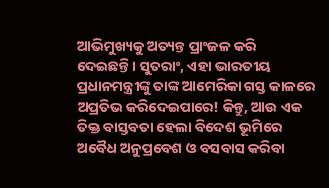ଆଭିମୁଖ୍ୟକୁ ଅତ୍ୟନ୍ତ ପ୍ରାଂଜଳ କରି ଦେଇଛନ୍ତି। ସୁତରାଂ, ଏହା ଭାରତୀୟ ପ୍ରଧାନମନ୍ତ୍ରୀଙ୍କୁ ତାଙ୍କ ଆମେରିକା ଗସ୍ତ କାଳରେ ଅପ୍ରତିଭ କରିଦେଇପାରେ! କିନ୍ତୁ, ଆଉ ଏକ ତିକ୍ତ ବାସ୍ତବତା ହେଲା ବିଦେଶ ଭୂମିରେ ଅବୈଧ ଅନୁପ୍ରବେଶ ଓ ବସବାସ କରିବା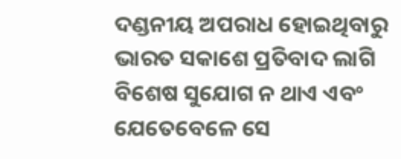ଦଣ୍ଡନୀୟ ଅପରାଧ ହୋଇଥିବାରୁ ଭାରତ ସକାଶେ ପ୍ରତିବାଦ ଲାଗି ବିଶେଷ ସୁଯୋଗ ନ ଥାଏ ଏବଂ ଯେତେବେଳେ ସେ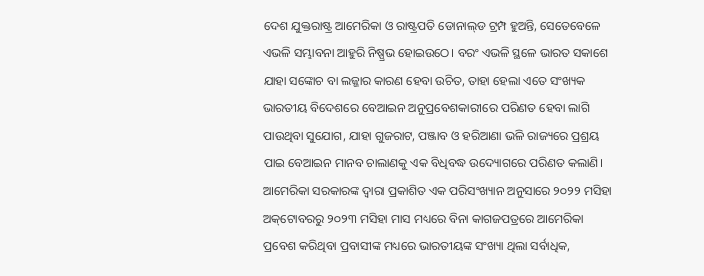ଦେଶ ଯୁକ୍ତରାଷ୍ଟ୍ର ଆମେରିକା ଓ ରାଷ୍ଟ୍ରପତି ଡୋନାଲ୍‌ଡ ଟ୍ରମ୍ପ ହୁଅନ୍ତି, ସେତେବେଳେ ଏଭଳି ସମ୍ଭାବନା ଆହୁରି ନିଷ୍ପ୍ରଭ ହୋଇଉଠେ। ବରଂ ଏଭଳି ସ୍ଥଳେ ଭାରତ ସକାଶେ ଯାହା ସଙ୍କୋଚ ବା ଲଜ୍ଜାର କାରଣ ହେବା ଉଚିତ, ତାହା ହେଲା ଏତେ ସଂଖ୍ୟକ ଭାରତୀୟ ବିଦେଶରେ ବେଆଇନ ଅନୁପ୍ରବେଶକାରୀରେ ପରିଣତ ହେବା ଲାଗି ପାଉଥିବା ସୁଯୋଗ, ଯାହା ଗୁଜରାଟ, ପଞ୍ଜାବ ଓ ହରିଆଣା ଭଳି ରାଜ୍ୟରେ ପ୍ରଶ୍ରୟ ପାଇ ବେଆଇନ ମାନବ ଚାଲାଣକୁ ଏକ ବିଧିବଦ୍ଧ ଉଦ୍ୟୋଗରେ ପରିଣତ କଲାଣି।
ଆମେରିକା ସରକାରଙ୍କ ଦ୍ବାରା ପ୍ରକାଶିତ ଏକ ପରିସଂଖ୍ୟାନ ଅନୁସାରେ ୨୦୨୨ ମସିହା ଅକ୍‌ଟୋବରରୁ ୨୦୨୩ ମସିହା ମାସ ମଧ୍ୟରେ ବିନା କାଗଜପତ୍ରରେ ଆମେରିକା ପ୍ରବେଶ କରିଥିବା ପ୍ରବାସୀଙ୍କ ମଧ୍ୟରେ ଭାରତୀୟଙ୍କ ସଂଖ୍ୟା ଥିଲା ସର୍ବାଧିକ,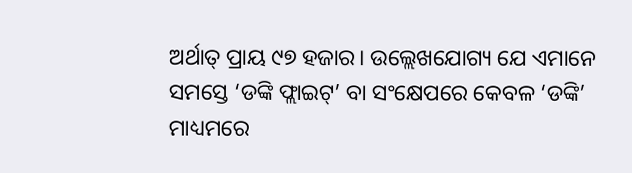ଅର୍ଥାତ୍‌ ପ୍ରାୟ ୯୭ ହଜାର। ଉଲ୍ଲେଖଯୋଗ୍ୟ ଯେ ଏମାନେ ସମସ୍ତେ ‘ଡଙ୍କି ଫ୍ଲାଇଟ୍‌’ ବା ସଂକ୍ଷେପରେ କେବଳ ‘ଡଙ୍କି’ ମାଧ୍ୟମରେ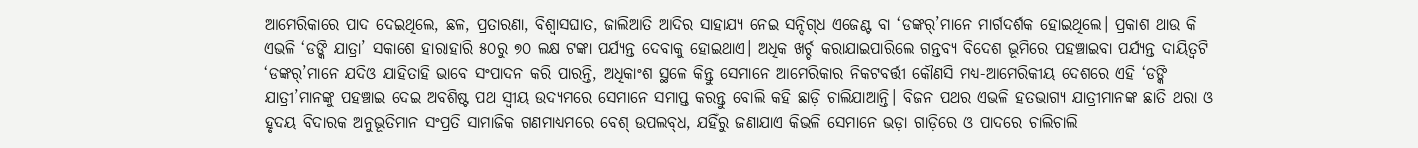ଆମେରିକାରେ ପାଦ ଦେଇଥିଲେ, ଛଳ, ପ୍ରତାରଣା, ବିଶ୍ବାସଘାତ, ଜାଲିଆତି ଆଦିର ସାହାଯ୍ୟ ନେଇ ସନ୍ଦିଗ୍‌ଧ ଏଜେଣ୍ଟ ବା ‘ଡଙ୍କର୍‌’ମାନେ ମାର୍ଗଦର୍ଶକ ହୋଇଥିଲେ। ପ୍ରକାଶ ଥାଉ କି ଏଭଳି ‘ଡଙ୍କି ଯାତ୍ରା’ ସକାଶେ ହାରାହାରି ୫୦ରୁ ୭୦ ଲକ୍ଷ ଟଙ୍କା ପର୍ଯ୍ୟନ୍ତ ଦେବାକୁ ‌ହୋଇଥାଏ। ଅଧିକ ଖର୍ଚ୍ଚ କରାଯାଇପାରିଲେ ଗନ୍ତବ୍ୟ ବିଦେଶ ଭୂମିରେ ପହଞ୍ଚାଇବା ପର୍ଯ୍ୟନ୍ତ ଦାୟିତ୍ବଟି ‘ଡଙ୍କର୍‌’ମାନେ ଯଦିଓ ଯାହିତାହି ଭାବେ ସଂପାଦନ କରି ପାରନ୍ତି, ଅଧିକାଂଶ ସ୍ଥଳେ କିନ୍ତୁ ସେମାନେ ଆମେରିକାର ନିକଟବର୍ତ୍ତୀ କୌଣସି ମଧ୍ୟ-ଆମେରିକୀୟ ଦେଶରେ ଏହି ‘ଡଙ୍କି ଯାତ୍ରୀ’ମାନଙ୍କୁ ପହଞ୍ଚାଇ ଦେଇ ଅବଶିଷ୍ଟ ପଥ ସ୍ବୀୟ ଉଦ୍ୟମରେ ସେମାନେ ସମାପ୍ତ କରନ୍ତୁ ବୋଲି କହି ଛାଡ଼ି ଚାଲିଯାଆନ୍ତି। ବିଜନ ପଥର ଏଭଳି ହତଭାଗ୍ୟ ଯାତ୍ରୀମାନଙ୍କ ଛାତି ଥରା ଓ ହୃଦୟ ବିଦାରକ ଅନୁଭୂତିମାନ ସଂପ୍ରତି ସାମାଜିକ ଗଣମାଧ୍ୟମରେ ବେଶ୍‌ ଉପଲବ୍‌ଧ, ଯହିଁରୁ ଜଣାଯାଏ କିଭଳି ସେମାନେ ଭଡ଼ା ଗାଡ଼ିରେ ଓ ପାଦରେ ଚାଲିଚାଲି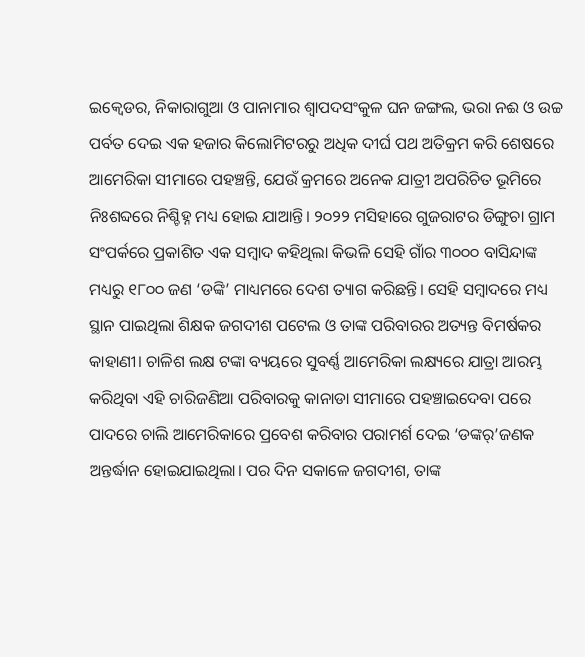ଇକ୍ବେଡର, ନିକାରାଗୁଆ ଓ ପାନାମାର ଶ୍ବାପଦସଂକୁଳ ଘନ ଜଙ୍ଗଲ, ଭରା ନଈ ଓ ଉଚ୍ଚ ପର୍ବତ ଦେଇ ଏକ ହଜାର କିଲୋମିଟରରୁ ଅଧିକ ଦୀର୍ଘ ପଥ ଅତିକ୍ରମ କରି ଶେଷରେ ଆମେରିକା ସୀମାରେ ପହଞ୍ଚନ୍ତି, ଯେଉଁ କ୍ରମରେ ଅନେକ ଯାତ୍ରୀ ଅପରିଚିତ ଭୂମିରେ ନିଃଶବ୍ଦରେ ନିଶ୍ଚିହ୍ନ ମଧ୍ୟ ହୋଇ ଯାଆନ୍ତି। ୨୦୨୨ ମସିହାରେ ଗୁଜରାଟର ଡିଙ୍ଗୁଚା ଗ୍ରାମ ସଂପର୍କରେ ପ୍ରକାଶିତ ଏକ ସମ୍ବାଦ କହିଥିଲା କିଭଳି ସେହି ଗାଁର ୩୦୦୦ ବାସିନ୍ଦାଙ୍କ ମଧ୍ୟରୁ ୧୮୦୦ ଜଣ ‘ଡଙ୍କି’ ମାଧ୍ୟମରେ ଦେଶ ତ୍ୟାଗ କରିଛନ୍ତି। ସେହି ସମ୍ବାଦରେ ମଧ୍ୟ ସ୍ଥାନ ପାଇଥିଲା ଶିକ୍ଷକ ଜଗଦୀଶ ପଟେଲ ଓ ତାଙ୍କ ପରିବାରର ଅତ୍ୟନ୍ତ ବିମର୍ଷକର କାହାଣୀ। ଚାଳିଶ ଲକ୍ଷ ଟଙ୍କା ବ୍ୟୟରେ ସୁବର୍ଣ୍ଣ ଆମେରିକା ଲକ୍ଷ୍ୟରେ ଯାତ୍ରା ଆରମ୍ଭ କରିଥିବା ଏହି ଚାରିଜଣିଆ ପରିବାରକୁ କାନାଡା ସୀମାରେ ପହଞ୍ଚାଇଦେବା ପରେ ପାଦରେ ଚାଲି ଆମେରିକାରେ ପ୍ରବେଶ କରିବାର ପରାମର୍ଶ ଦେଇ ‘ଡଙ୍କର୍‌’ଜଣକ ଅନ୍ତର୍ଦ୍ଧାନ ହୋଇଯାଇଥିଲା। ପର ଦିନ ସକାଳେ ଜଗଦୀଶ, ତାଙ୍କ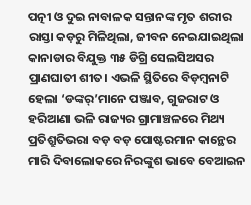ପତ୍ନୀ ଓ ଦୁଇ ନାବାଳକ ସନ୍ତାନଙ୍କ ମୃତ ଶରୀର ରାସ୍ତା କଡ଼ରୁ ମିଳିଥିଲା, ଜୀବନ ନେଇଯାଇଥିଲା କାନାଡାର ବିଯୁକ୍ତ ୩୫ ଡିଗ୍ରି ସେଲସିଅସର ପ୍ରାଣଘାତୀ ଶୀତ। ଏଭଳି ସ୍ଥିତିରେ ବିଡ଼ମ୍ବନାଟି ହେଲା ‘ଡଙ୍କର୍‌’ମାନେ ପଞ୍ଜାବ, ଗୁଜରାଟ ଓ ହରିଆଣା ଭଳି ରାଜ୍ୟର ଗ୍ରାମାଞ୍ଚଳରେ ମିଥ୍ୟ ପ୍ରତିଶ୍ରୁତିଭରା ବଡ଼ ବଡ଼ ପୋଷ୍ଟରମାନ କାନ୍ଥ‌େର ମାରି ଦିବାଲୋକରେ ନିରଙ୍କୁଶ ଭାବେ ବେଆଇନ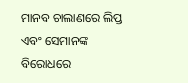ମାନବ ଚାଲାଣରେ ଲିପ୍ତ ଏବଂ ସେମାନଙ୍କ ବିରୋଧରେ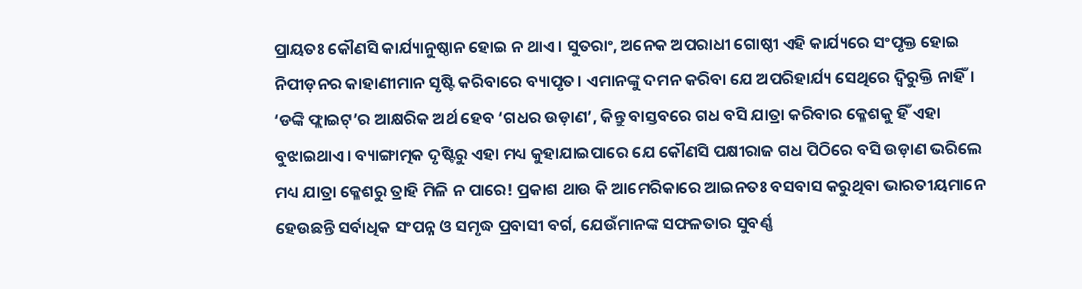ପ୍ରାୟତଃ କୌଣସି କାର୍ଯ୍ୟାନୁଷ୍ଠାନ ହୋଇ ନ ଥାଏ। ସୁତରାଂ, ଅନେକ ଅପରାଧୀ ଗୋଷ୍ଠୀ ଏହି କାର୍ଯ୍ୟରେ ସଂପୃକ୍ତ ହୋଇ ନିପୀଡ଼ନର କାହାଣୀମାନ ସୃଷ୍ଟି କରିବାରେ ବ୍ୟାପୃତ। ଏମାନଙ୍କୁ ଦମନ କରିବା ଯେ ଅପରିହାର୍ଯ୍ୟ ସେଥିରେ ଦ୍ବିରୁକ୍ତି ନାହିଁ।
‘ଡଙ୍କି ଫ୍ଲାଇଟ୍‌’ର ଆକ୍ଷରିକ ଅର୍ଥ ହେବ ‘ଗଧର ଉଡ଼ାଣ’, କିନ୍ତୁ ବାସ୍ତବରେ ଗଧ ବସି ଯାତ୍ରା କରିବାର କ୍ଳେଶକୁ ହିଁ ଏହା ବୁଝାଇଥାଏ। ବ୍ୟାଙ୍ଗାତ୍ମକ ଦୃଷ୍ଟିରୁ ଏହା ମଧ୍ୟ କୁହାଯାଇପାରେ ଯେ କୌଣସି ପକ୍ଷୀରାଜ ଗଧ ପିଠିରେ ବସି ଉଡ଼ାଣ ଭରିଲେ ମଧ୍ୟ ଯାତ୍ରା କ୍ଳେଶରୁ ତ୍ରାହି ମିଳି ନ ପାରେ! ପ୍ରକାଶ ଥାଉ କି ଆମେରିକାରେ ଆଇନତଃ ବସବାସ କରୁଥିବା ଭାରତୀୟମାନେ ହେଉଛନ୍ତି ସର୍ବା‌ଧିକ ସଂପନ୍ନ ଓ ସମୃଦ୍ଧ ପ୍ରବାସୀ ବର୍ଗ, ଯେଉଁମାନଙ୍କ ସଫଳତାର ସୁବର୍ଣ୍ଣ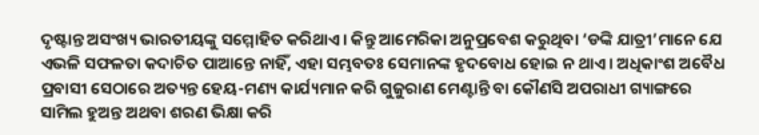ଦୃଷ୍ଟାନ୍ତ ଅସଂଖ୍ୟ ଭାରତୀୟଙ୍କୁ ସମ୍ମୋହିତ କରିଥାଏ। କିନ୍ତୁ ଆମେରିକା ଅନୁପ୍ରବେଶ କରୁଥିବା ‘ଡଙ୍କି ଯାତ୍ରୀ’ମାନେ ଯେ ଏଭଳି ସଫଳତା କଦାଚିତ ପାଆନ୍ତେ ନାହିଁ, ଏହା ସମ୍ଭବତଃ ସେମାନଙ୍କ ହୃଦବୋଧ ହୋଇ ନ ଥାଏ। ଅଧିକାଂଶ ଅବୈଧ ପ୍ରବାସୀ ସେଠାରେ ଅତ୍ୟନ୍ତ ହେୟ-ମଣ୍ୟ କାର୍ଯ୍ୟମାନ କରି ଗୁଜୁରାଣ ମେଣ୍ଟାନ୍ତି ବା କୌଣସି ଅପରାଧୀ ଗ୍ୟାଙ୍ଗରେ ସାମିଲ ହୁଅନ୍ତ ଅଥବା ଶରଣ ଭିକ୍ଷା କରି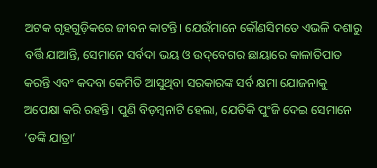ଅଟକ ଗୃହଗୁଡ଼ିକରେ ଜୀବନ କାଟନ୍ତି। ଯେଉଁମାନେ କୌଣସିମତେ ଏଭଳି ଦଶାରୁ ବର୍ତ୍ତି ଯାଆନ୍ତି, ସେମାନେ ସର୍ବଦା ଭୟ ଓ ଉଦ୍‌ବେଗର ଛାୟାରେ କାଳାତିପାତ କରନ୍ତି ଏବଂ କଦବା କେମିତି ଆସୁଥିବା ସରକାରଙ୍କ ସର୍ବ କ୍ଷମା ଯୋଜନାକୁ ଅପେକ୍ଷା କରି ରହନ୍ତି। ପୁଣି ବିଡ଼ମ୍ବନାଟି ହେଲା, ଯେତିକି ପୁଂଜି ଦେଇ ସେମାନେ ‘ଡଙ୍କି ଯାତ୍ରା’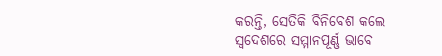କରନ୍ତି, ସେତିକି ବିନିବେଶ କଲେ ସ୍ବଦେଶରେ ସମ୍ମାନପୂର୍ଣ୍ଣ ଭାବେ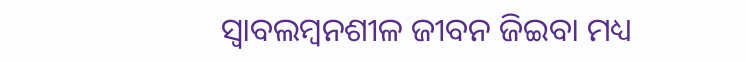ସ୍ବାବଲମ୍ବନଶୀଳ ଜୀବନ ଜିଇବା ମଧ୍ୟ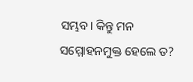ସମ୍ଭବ। କିନ୍ତୁ ମନ ସମ୍ମୋହନମୁକ୍ତ ହେଲେ ତ?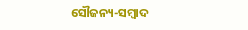ସୌଜନ୍ୟ-ସମ୍ୱାଦ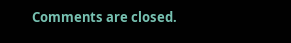Comments are closed.